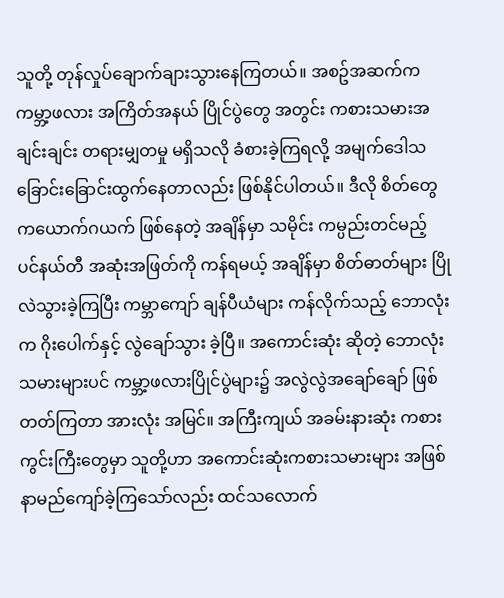သူတို့ တုန်လှုပ်ချောက်ချားသွားနေကြတယ်။ အစဥ်အဆက်က ကမ္ဘာ့ဖလား အကြိတ်အနယ် ပြိုင်ပွဲတွေ အတွင်း ကစားသမားအချင်းချင်း တရားမျှတမှု မရှိသလို ခံစားခဲ့ကြရလို့ အမျက်ဒေါသ ခြောင်းခြောင်းထွက်နေတာလည်း ဖြစ်နိုင်ပါတယ်။ ဒီလို စိတ်တွေ ကယောက်ဂယက် ဖြစ်နေတဲ့ အချိန်မှာ သမိုင်း ကမ္ပည်းတင်မည့် ပင်နယ်တီ အဆုံးအဖြတ်ကို ကန်ရမယ့် အချိန်မှာ စိတ်ဓာတ်များ ပြိုလဲသွားခဲ့ကြပြီး ကမ္ဘာကျော် ချန်ပီယံများ ကန်လိုက်သည့် ဘောလုံးက ဂိုးပေါက်နှင့် လွဲချော်သွား ခဲ့ပြီ။ အကောင်းဆုံး ဆိုတဲ့ ဘောလုံးသမားများပင် ကမ္ဘာ့ဖလားပြိုင်ပွဲများ၌ အလွဲလွဲအချော်ချော် ဖြစ်တတ်ကြတာ အားလုံး အမြင်။ အကြီးကျယ် အခမ်းနားဆုံး ကစားကွင်းကြီးတွေမှာ သူတို့ဟာ အကောင်းဆုံးကစားသမားများ အဖြစ် နာမည်ကျော်ခဲ့ကြသော်လည်း ထင်သလောက်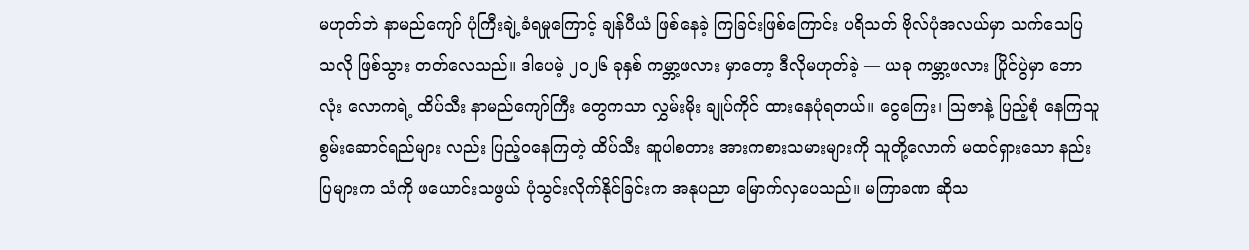မဟုတ်ဘဲ နာမည်ကျော် ပုံကြီးချဲ့ခံရမှုကြောင့် ချန်ပီယံ ဖြစ်နေခဲ့ ကြခြင်းဖြစ်ကြောင်း ပရိသတ် ဗိုလ်ပုံအလယ်မှာ သက်သေပြ သလို ဖြစ်သွား တတ်လေသည်။ ဒါပေမဲ့ ၂၀၂၆ ခုနှစ် ကမ္ဘာ့ဖလား မှာတော့ ဒီလိုမဟုတ်ခဲ့ — ယခု ကမ္ဘာ့ဖလား ပြိုင်ပွဲမှာ ဘောလုံး လောကရဲ့ ထိပ်သီး နာမည်ကျော်ကြီး တွေကသာ လွှမ်းမိုး ချုပ်ကိုင် ထားနေပုံရတယ်။ ငွေကြေး၊ သြဇာနဲ့ ပြည့်စုံ နေကြသူ စွမ်းဆောင်ရည်များ လည်း ပြည့်ဝနေကြတဲ့ ထိပ်သီး ဆူပါစတား အားကစားသမားများကို သူတို့လောက် မထင်ရှားသော နည်းပြများက သံကို ဖယောင်းသဖွယ် ပုံသွင်းလိုက်နိုင်ခြင်းက အနုပညာ မြောက်လှပေသည်။ မကြာခဏ ဆိုသ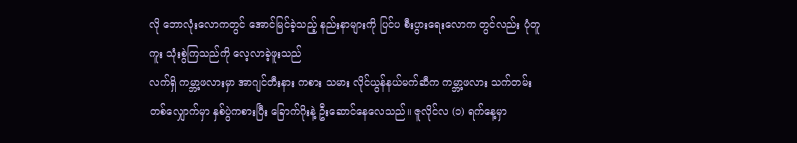လို ဘောလုံးလောကတွင် အောင်မြင်ခဲ့သည့် နည်းနာများကို ပြင်ပ စီးပွားရေးလောက တွင်လည်း ပုံတူကူး သုံးစွဲကြသည်ကို လေ့လာခဲ့ဖူးသည်
လက်ရှိ ကမ္ဘာ့ဖလားမှာ အာဂျင်တီးနား ကစား သမား လိုင်ယွန်နယ်မက်ဆီက ကမ္ဘာ့ဖလား သက်တမ်း တစ်လျှောက်မှာ နှစ်ပွဲကစားပြီး ခြောက်ဂိုးနဲ့ ဦးဆောင်နေလေသည်။ ဇူလိုင်လ (၁) ရက်နေ့မှာ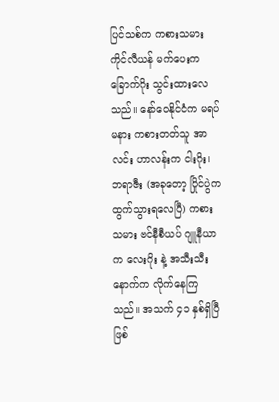ပြင်သစ်က ကစားသမား ကိုင်လီယန် မက်ပေးက ခြောက်ဂိုး သွင်းထားလေသည်။ နော်ဝေနိုင်ငံက မရပ်မနား ကစားတတ်သူ အာလင်း ဟာလန်းက ငါးဂိုး၊ ဘရာဇီး (အခုတော့ ပြိုင်ပွဲက ထွက်သွားရလေပြီ) ကစားသမား ဗင်နီစီယပ် ဂျူနီယာက လေးဂိုး နဲ့ အသီးသီး နောက်က လိုက်နေကြသည်။ အသက် ၄၁ နှစ်ရှိပြီဖြစ်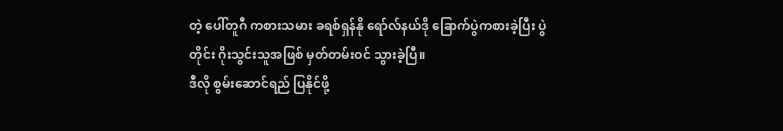တဲ့ ပေါ်တူဂီ ကစားသမား ခရစ်ရှန်နို ရော်လ်နယ်ဒို ခြောက်ပွဲကစားခဲ့ပြီး ပွဲတိုင်း ဂိုးသွင်းသူအဖြစ် မှတ်တမ်းဝင် သွားခဲ့ပြီ။
ဒီလို စွမ်းဆောင်ရည် ပြနိုင်ဖို့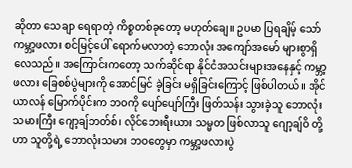ဆိုတာ သေချာ ရေရာတဲ့ ကိစ္စတစ်ခုတော့ မဟုတ်ချေ။ ဥပမာ ပြရချိမ့် သော် ကမ္ဘာ့ဖလား စင်မြင့်ပေါ် ရောက်မလာတဲ့ ဘောလုံး အကျော်အမော် များစွာရှိလေသည်။ အကြောင်းကတော့ သက်ဆိုင်ရာ နိုင်ငံအသင်းများအနေနှင့် ကမ္ဘာ့ဖလား ခြေစစ်ပွဲများကို အောင်မြင် ခဲ့ခြင်း မရှိခြင်းကြောင့် ဖြစ်ပါတယ်။ အိုင်ယာလန် မြောက်ပိုင်းက ဘဝကို ပျော်ပျော်ကြီး ဖြတ်သန်း သွားခဲ့သူ ဘောလုံးသမားကြီး ဂျော့ချ်ဘတ်စ်၊ လိုင်ဘေးရီးယား သမ္မတ ဖြစ်လာသူ ဂျော့ချ်ဝိ တို့ဟာ သူတို့ရဲ့ ဘောလုံးသမား ဘဝတွေမှာ ကမ္ဘာ့ဖလားပွဲ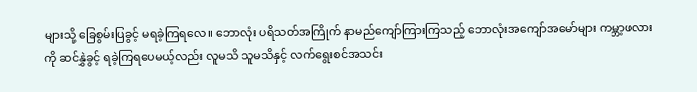များသို့ ခြေစွမ်းပြခွင့် မရခဲ့ကြရလေ။ ဘောလုံး ပရိသတ်အကြိုက် နာမည်ကျော်ကြားကြသည့် ဘောလုံးအကျော်အမော်များ ကမ္ဘာ့ဖလား ကို ဆင်နွှဲခွင့် ရခဲ့ကြရပေမယ့်လည်း လူမသိ သူမသိနှင့် လက်ရွေးစင်အသင်း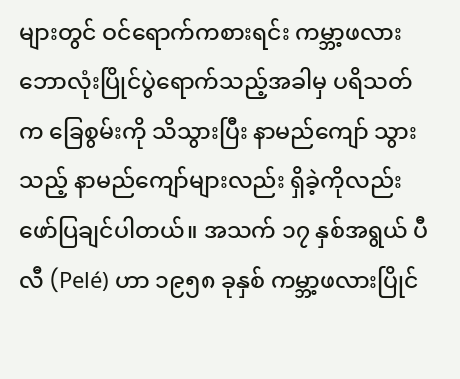များတွင် ဝင်ရောက်ကစားရင်း ကမ္ဘာ့ဖလား ဘောလုံးပြိုင်ပွဲရောက်သည့်အခါမှ ပရိသတ်က ခြေစွမ်းကို သိသွားပြီး နာမည်ကျော် သွားသည့် နာမည်ကျော်များလည်း ရှိခဲ့ကိုလည်း ဖော်ပြချင်ပါတယ်။ အသက် ၁၇ နှစ်အရွယ် ပီလီ (Pelé) ဟာ ၁၉၅၈ ခုနှစ် ကမ္ဘာ့ဖလားပြိုင်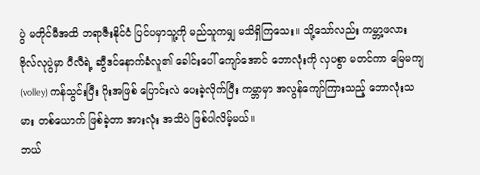ပွဲ မတိုင်မီအထိ ဘရာဇီးနိုင်ငံ ပြင်ပမှာသူ့ကို မည်သူကမျှ မသိရှိကြသေး။ သို့သော်လည်း ကမ္ဘာ့ဖလား ဗိုလ်လုပွဲမှာ ပီလီရဲ့ ဆွီဒင်နောက်ခံလူ၏ ခေါင်းပေါ် ကျော်အောင် ဘောလုံးကို လှပစွာ မတင်ကာ မြေမကျ (volley) ကန်သွင်းပြီး ဂိုးအဖြစ် ပြောင်းလဲ ပေးခဲ့လိုက်ပြီး ကမ္ဘာမှာ အလွန်ကျော်ကြားသည့် ဘောလုံးသမား တစ်ယောက် ဖြစ်ခဲ့တာ အားလုံး အသိပဲ ဖြစ်ပါလိမ့်မယ်။
ဘယ်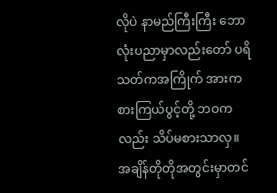လိုပဲ နာမည်ကြီးကြီး ဘောလုံးပညာမှာလည်းတော် ပရိသတ်ကအကြိုက် အားကစားကြယ်ပွင့်တို့ ဘဝကလည်း သိပ်မစားသာလှ။ အချိန်တိုတိုအတွင်းမှာတင်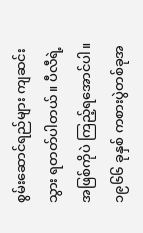စွမ်းဆောင်ရည်များ ကျဆင်းသွား ရတတ်ပါတယ်။ ပီလီရဲ့ အဖြစ်ကိုပဲ ကြည့်ရအောင်ပါ။ ၁၉၆၆ ခုနှစ် ကစားပွဲတစ်ခုအ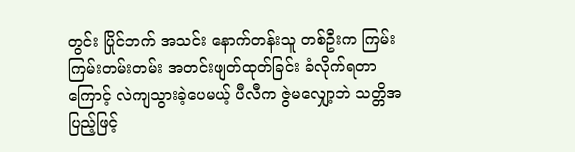တွင်း ပြိုင်ဘက် အသင်း နောက်တန်းသူ တစ်ဦးက ကြမ်းကြမ်းတမ်းတမ်း အတင်းဖျတ်ထုတ်ခြင်း ခံလိုက်ရတာကြောင့် လဲကျသွားခဲ့ပေမယ့် ပီလီက ဇွဲမလျှော့ဘဲ သတ္တိအပြည့်ဖြင့်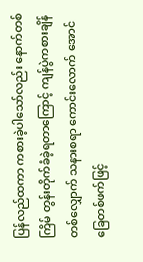ပြန်လည်ထကာ ကစားခဲ့ပါသော်လည်း နောက်တစ်ကြိမ် တွန်းတိုက်ခံခဲ့ရတာကြောင့် ကျန်ပွဲကစားချိန်တစ်လျှောက် သနားစရာ ကောင်းလောက် အောင် ခြေတစ်ဖက်ဖြင့်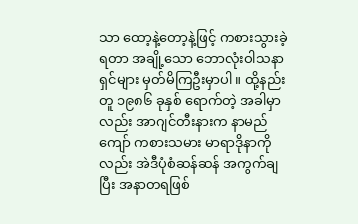သာ ထော့နဲ့တော့နဲ့ဖြင့် ကစားသွားခဲ့ရတာ အချို့သော ဘောလုံးဝါသနာရှင်များ မှတ်မိကြဦးမှာပါ။ ထို့နည်းတူ ၁၉၈၆ ခုနှစ် ရောက်တဲ့ အခါမှာလည်း အာဂျင်တီးနားက နာမည်ကျော် ကစားသမား မာရာဒိုနာကိုလည်း အဲဒီပုံစံဆန်ဆန် အကွက်ချပြီး အနာတရဖြစ်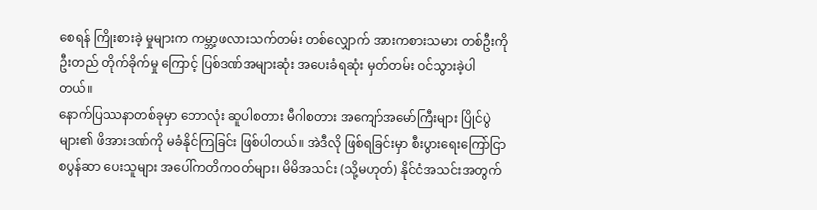စေရန် ကြိုးစားခဲ့ မှုများက ကမ္ဘာ့ဖလားသက်တမ်း တစ်လျှောက် အားကစားသမား တစ်ဦးကို ဦးတည် တိုက်ခိုက်မှု ကြောင့် ပြစ်ဒဏ်အများဆုံး အပေးခံရဆုံး မှတ်တမ်း ဝင်သွားခဲ့ပါတယ်။
နောက်ပြဿနာတစ်ခုမှာ ဘောလုံး ဆူပါစတား မီဂါစတား အကျော်အမော်ကြီးများ ပြိုင်ပွဲများ၏ ဖိအားဒဏ်ကို မခံနိုင်ကြခြင်း ဖြစ်ပါတယ်။ အဲဒီလို ဖြစ်ရခြင်းမှာ စီးပွားရေးကြော်ငြာ စပွန်ဆာ ပေးသူများ အပေါ်ကတိကဝတ်များ၊ မိမိအသင်း (သို့မဟုတ်) နိုင်ငံအသင်းအတွက်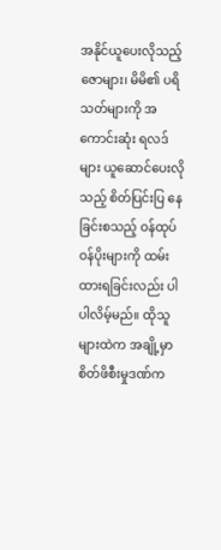အနိုင်ယူပေးလိုသည့် ဇောများ၊ မိမိ၏ ပရိသတ်များကို အကောင်းဆုံး ရလဒ်များ ယူဆောင်ပေးလိုသည့် စိတ်ပြင်းပြ နေခြင်းစသည့် ဝန်ထုပ်ဝန်ပိုးများကို ထမ်းထားရခြင်းလည်း ပါပါလိမ့်မည်။ ထိုသူများထဲက အချို့မှာ စိတ်ဖိစီးမှုဒဏ်က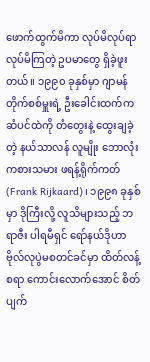ဖောက်ထွက်မိကာ လုပ်မိလုပ်ရာ လုပ်မိကြတဲ့ ဥပမာတွေ ရှိခဲ့ဖူးတယ်။ ၁၉၉၀ ခုနှစ်မှာ ဂျာမန်တိုက်စစ်မှူးရဲ့ ဦးခေါင်းထက်က ဆံပင်ထဲကို တံတွေးနဲ့ ထွေးချခဲ့တဲ့ နယ်သာလန် လူမျိုး ဘောလုံးကစားသမား ဖရန့်ရိုက်ကတ် (Frank Rijkaard)၊ ၁၉၉၈ ခုနှစ်မှာ ဒိုကြီးလို့ လူသိများသည့် ဘရာဇီး ပါရမီရှင် ရော်နယ်ဒိုဟာ ဗိုလ်လုပွဲမစတင်ခင်မှာ ထိတ်လန့်စရာ ကောင်းလောက်အောင် စိတ်ပျက်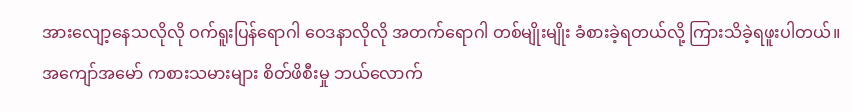အားလျော့နေသလိုလို ဝက်ရူးပြန်ရောဂါ ဝေဒနာလိုလို အတက်ရောဂါ တစ်မျိုးမျိုး ခံစားခဲ့ရတယ်လို့ ကြားသိခဲ့ရဖူးပါတယ်။
အကျော်အမော် ကစားသမားများ စိတ်ဖိစီးမှု ဘယ်လောက်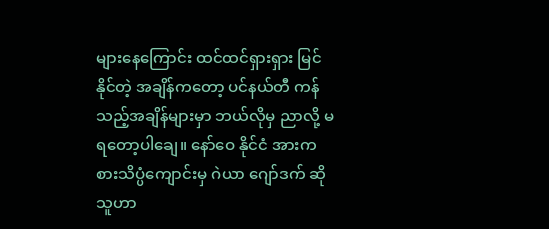များနေကြောင်း ထင်ထင်ရှားရှား မြင်နိုင်တဲ့ အချိန်ကတော့ ပင်နယ်တီ ကန်သည့်အချိန်များမှာ ဘယ်လိုမှ ညာလို့ မရတော့ပါချေ။ နော်ဝေ နိုင်ငံ အားကစားသိပ္ပံကျောင်းမှ ဂဲယာ ဂျော်ဒက် ဆိုသူဟာ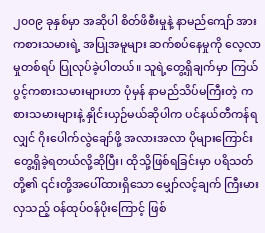၂၀၀၉ ခုနှစ်မှာ အဆိုပါ စိတ်ဖိစီးမှုနဲ့ နာမည်ကျော် အားကစားသမားရဲ့ အပြုအမူများ ဆက်စပ်နေမှုကို လေ့လာမှုတစ်ရပ် ပြုလုပ်ခဲ့ပါတယ်။ သူရဲ့တွေ့ရှိချက်မှာ ကြယ်ပွင့်ကစားသမားများဟာ ပုံမှန် နာမည်သိပ်မကြီးတဲ့ ကစားသမားများနဲ့ နှိုင်းယှဉ်မယ်ဆိုပါက ပင်နယ်တီကန်ရလျှင် ဂိုးပေါက်လွဲချော်ဖို့ အလားအလာ ပိုများကြောင်း တွေ့ရှိခဲ့ရတယ်လို့ဆိုပြီး၊ ထိုသို့ဖြစ်ရခြင်းမှာ ပရိသတ်တို့၏ ၎င်းတို့အပေါ်ထားရှိသော မျှော်လင့်ချက် ကြီးမားလှသည့် ဝန်ထုပ်ဝန်ပိုးကြောင့် ဖြစ်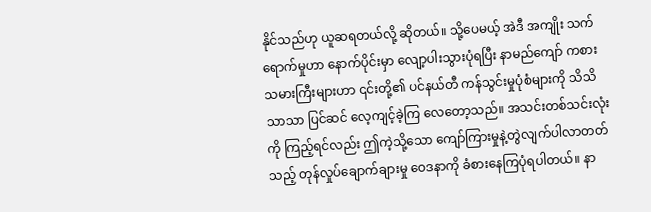နိုင်သည်ဟု ယူဆရတယ်လို့ ဆိုတယ်။ သို့ပေမယ့် အဲဒီ အကျိုး သက်ရောက်မှုဟာ နောက်ပိုင်းမှာ လျော့ပါးသွားပုံရပြီး နာမည်ကျော် ကစားသမားကြီးများဟာ ၎င်းတို့၏ ပင်နယ်တီ ကန်သွင်းမှုပုံစံများကို သိသိသာသာ ပြင်ဆင် လေ့ကျင့်ခဲ့ကြ လေတော့သည်။ အသင်းတစ်သင်းလုံးကို ကြည့်ရင်လည်း ဤကဲ့သို့သော ကျော်ကြားမှုနဲ့တွဲလျက်ပါလာတတ်သည့် တုန်လှုပ်ချောက်ချားမှု ဝေဒနာကို ခံစားနေကြပုံရပါတယ်။ နာ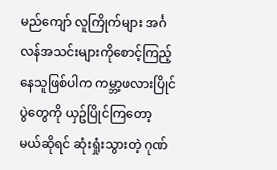မည်ကျော် လူကြိုက်များ အင်္ဂလန်အသင်းများကိုစောင့်ကြည့်နေသူဖြစ်ပါက ကမ္ဘာ့ဖလားပြိုင်ပွဲတွေကို ယှဥ်ပြိုင်ကြတော့ မယ်ဆိုရင် ဆုံးရှုံးသွားတဲ့ ဂုဏ်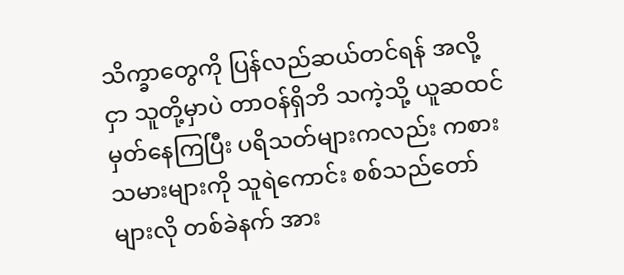သိက္ခာတွေကို ပြန်လည်ဆယ်တင်ရန် အလို့ငှာ သူတို့မှာပဲ တာဝန်ရှိဘိ သကဲ့သို့ ယူဆထင်မှတ်နေကြပြီး ပရိသတ်များကလည်း ကစားသမားများကို သူရဲကောင်း စစ်သည်တော်များလို တစ်ခဲနက် အား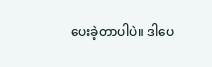ပေးခဲ့တာပါပဲ။ ဒါပေ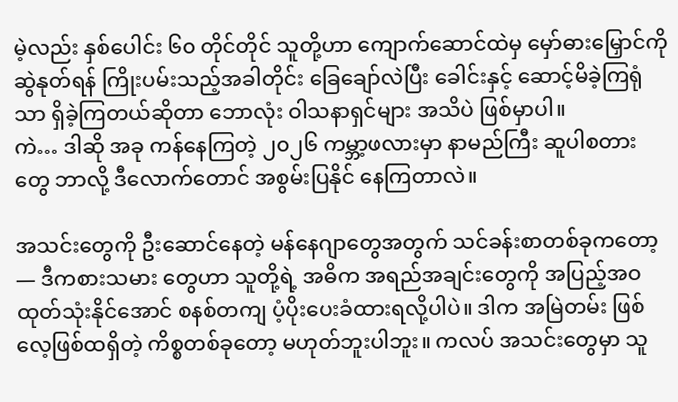မဲ့လည်း နှစ်ပေါင်း ၆၀ တိုင်တိုင် သူတို့ဟာ ကျောက်ဆောင်ထဲမှ မှော်ဓားမြှောင်ကို ဆွဲနုတ်ရန် ကြိုးပမ်းသည့်အခါတိုင်း ခြေချော်လဲပြီး ခေါင်းနှင့် ဆောင့်မိခဲ့ကြရုံသာ ရှိခဲ့ကြတယ်ဆိုတာ ဘောလုံး ဝါသနာရှင်များ အသိပဲ ဖြစ်မှာပါ။
ကဲ… ဒါဆို အခု ကန်နေကြတဲ့ ၂၀၂၆ ကမ္ဘာ့ဖလားမှာ နာမည်ကြီး ဆူပါစတားတွေ ဘာလို့ ဒီလောက်တောင် အစွမ်းပြနိုင် နေကြတာလဲ။

အသင်းတွေကို ဦးဆောင်နေတဲ့ မန်နေဂျာတွေအတွက် သင်ခန်းစာတစ်ခုကတော့— ဒီကစားသမား တွေဟာ သူတို့ရဲ့ အဓိက အရည်အချင်းတွေကို အပြည့်အဝ ထုတ်သုံးနိုင်အောင် စနစ်တကျ ပံ့ပိုးပေးခံထားရလို့ပါပဲ။ ဒါက အမြဲတမ်း ဖြစ်လေ့ဖြစ်ထရှိတဲ့ ကိစ္စတစ်ခုတော့ မဟုတ်ဘူးပါဘူး။ ကလပ် အသင်းတွေမှာ သူ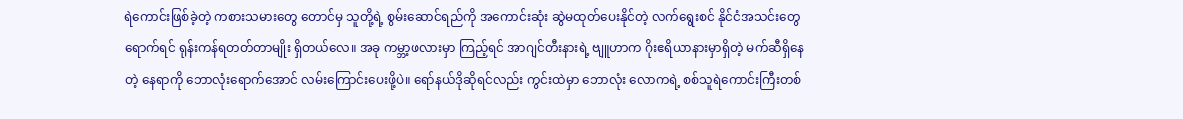ရဲကောင်းဖြစ်ခဲ့တဲ့ ကစားသမားတွေ တောင်မှ သူတို့ရဲ့ စွမ်းဆောင်ရည်ကို အကောင်းဆုံး ဆွဲမထုတ်ပေးနိုင်တဲ့ လက်ရွေးစင် နိုင်ငံအသင်းတွေရောက်ရင် ရုန်းကန်ရတတ်တာမျိုး ရှိတယ်လေ။ အခု ကမ္ဘာ့ဖလားမှာ ကြည့်ရင် အာဂျင်တီးနားရဲ့ ဗျူဟာက ဂိုးဧရိယာနားမှာရှိတဲ့ မက်ဆီရှိနေတဲ့ နေရာကို ဘောလုံးရောက်အောင် လမ်းကြောင်းပေးဖို့ပဲ။ ရော်နယ်ဒိုဆိုရင်လည်း ကွင်းထဲမှာ ဘောလုံး လောကရဲ့ စစ်သူရဲကောင်းကြီးတစ်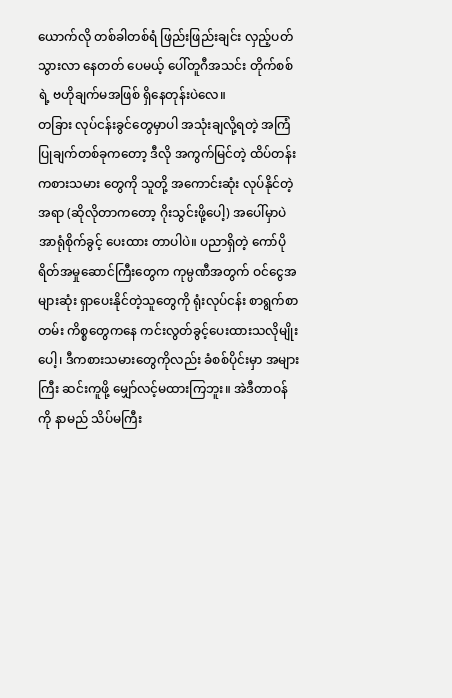ယောက်လို တစ်ခါတစ်ရံ ဖြည်းဖြည်းချင်း လှည့်ပတ် သွားလာ နေတတ် ပေမယ့် ပေါ်တူဂီအသင်း တိုက်စစ်ရဲ့ ဗဟိုချက်မအဖြစ် ရှိနေတုန်းပဲလေ။
တခြား လုပ်ငန်းခွင်တွေမှာပါ အသုံးချလို့ရတဲ့ အကြံပြုချက်တစ်ခုကတော့ ဒီလို အကွက်မြင်တဲ့ ထိပ်တန်း ကစားသမား တွေကို သူတို့ အကောင်းဆုံး လုပ်နိုင်တဲ့အရာ (ဆိုလိုတာကတော့ ဂိုးသွင်းဖို့ပေါ့) အပေါ်မှာပဲ အာရုံစိုက်ခွင့် ပေးထား တာပါပဲ။ ပညာရှိတဲ့ ကော်ပိုရိတ်အမှုဆောင်ကြီးတွေက ကုမ္ပဏီအတွက် ဝင်ငွေအများဆုံး ရှာပေးနိုင်တဲ့သူတွေကို ရုံးလုပ်ငန်း စာရွက်စာတမ်း ကိစ္စတွေကနေ ကင်းလွတ်ခွင့်ပေးထားသလိုမျိုးပေါ့၊ ဒီကစားသမားတွေကိုလည်း ခံစစ်ပိုင်းမှာ အများကြီး ဆင်းကူဖို့ မျှော်လင့်မထားကြဘူး။ အဲဒီတာဝန်ကို နာမည် သိပ်မကြီး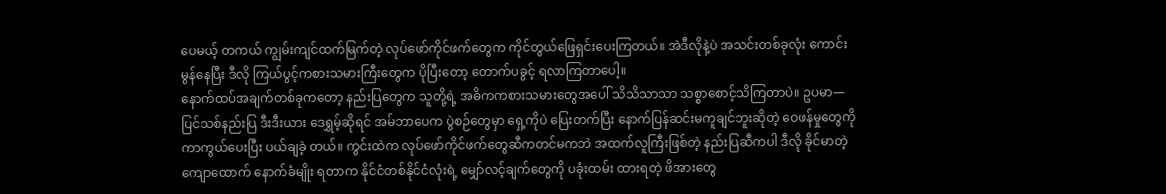ပေမယ့် တကယ် ကျွမ်းကျင်ထက်မြက်တဲ့ လုပ်ဖော်ကိုင်ဖက်တွေက ကိုင်တွယ်ဖြေရှင်းပေးကြတယ်။ အဲဒီလိုနဲ့ပဲ အသင်းတစ်ခုလုံး ကောင်းမွန်နေပြီး ဒီလို ကြယ်ပွင့်ကစားသမားကြီးတွေက ပိုပြီးတော့ တောက်ပခွင့် ရလာကြတာပေါ့။
နောက်ထပ်အချက်တစ်ခုကတော့ နည်းပြတွေက သူတို့ရဲ့ အဓိကကစားသမားတွေအပေါ် သိသိသာသာ သစ္စာစောင့်သိကြတာပဲ။ ဥပမာ— ပြင်သစ်နည်းပြ ဒီးဒီးယား ဒေရွှမ့်ဆိုရင် အမ်ဘာပေက ပွဲစဉ်တွေမှာ ရှေ့ကိုပဲ ပြေးတက်ပြီး နောက်ပြန်ဆင်းမကူချင်ဘူးဆိုတဲ့ ဝေဖန်မှုတွေကို ကာကွယ်ပေးပြီး ပယ်ချခဲ့ တယ်။ ကွင်းထဲက လုပ်ဖော်ကိုင်ဖက်တွေဆီကတင်မကဘဲ အထက်လူကြီးဖြစ်တဲ့ နည်းပြဆီကပါ ဒီလို ခိုင်မာတဲ့ ကျောထောက် နောက်ခံမျိုး ရတာက နိုင်ငံတစ်နိုင်ငံလုံးရဲ့ မျှော်လင့်ချက်တွေကို ပခုံးထမ်း ထားရတဲ့ ဖိအားတွေ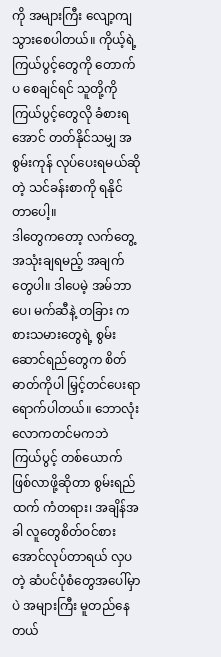ကို အများကြီး လျော့ကျသွားစေပါတယ်။ ကိုယ့်ရဲ့ ကြယ်ပွင့်တွေကို တောက်ပ စေချင်ရင် သူတို့ကို ကြယ်ပွင့်တွေလို ခံစားရအောင် တတ်နိုင်သမျှ အစွမ်းကုန် လုပ်ပေးရမယ်ဆိုတဲ့ သင်ခန်းစာကို ရနိုင်တာပေါ့။
ဒါတွေကတော့ လက်တွေ့အသုံးချရမည့် အချက်တွေပါ။ ဒါပေမဲ့ အမ်ဘာပေ၊ မက်ဆီနဲ့ တခြား ကစားသမားတွေရဲ့ စွမ်းဆောင်ရည်တွေက စိတ်ဓာတ်ကိုပါ မြှင့်တင်ပေးရာ ရောက်ပါတယ်။ ဘောလုံးလောကတင်မကဘဲ ကြယ်ပွင့် တစ်ယောက် ဖြစ်လာဖို့ဆိုတာ စွမ်းရည်ထက် ကံတရား၊ အချိန်အခါ လူတွေစိတ်ဝင်စားအောင်လုပ်တာရယ် လှပတဲ့ ဆံပင်ပုံစံတွေအပေါ်မှာပဲ အများကြီး မူတည်နေတယ်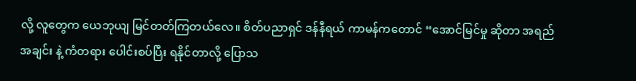လို့ လူတွေက ယေဘုယျ မြင်တတ်ကြတယ်လေ။ စိတ်ပညာရှင် ဒန်နီရယ် ကာမန်ကတောင် “အောင်မြင်မှု ဆိုတာ အရည်အချင်း နဲ့ ကံတရား ပေါင်းစပ်ပြီး ရနိုင်တာလို့ ပြောသ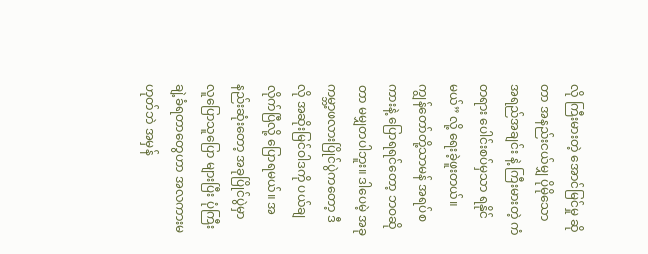လို ကြီးမားတဲ့ အောင်မြင်မှု ဆိုတာ အနည်းငယ်မျှ ပိုမိုသော အရည်အချင်း နဲ့ ကြီးမားတဲ့ ကံတရား ပေါင်းစပ်မှသာ ရနိုင်မယ်” လို့ ရေးခဲ့ဖူးတယ်။
ကျွန်တော်တို့သာမန် အရပ်စကားနဲ့ ပြောရရင်တော့ ဘဝဆိုတာ မမျှတပါဘူး။ ဒါပေမဲ့ အခု ကမ္ဘာ့ဖလားပြိုင်ပွဲကတော့ ဒီလို အဆိုးမြင်ဝါဒကို ပယ်ချလိုက်ပြီလို့ ပြောရမယ်။ အနည်းဆုံးတော့ အခုပြိုင်ပွဲမှာ လူပြောသူပြော များပြီး ပုံကြီးချဲ့ခံရတာတွေဟာ အလကားမဟုတ်ဘဲ အမှန်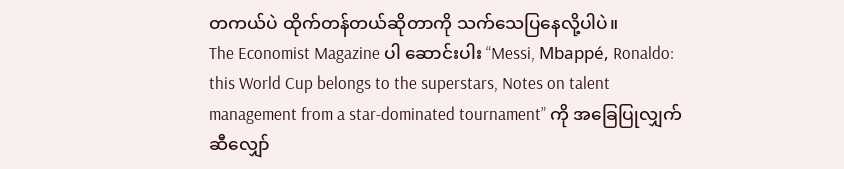တကယ်ပဲ ထိုက်တန်တယ်ဆိုတာကို သက်သေပြနေလို့ပါပဲ။
The Economist Magazine ပါ ဆောင်းပါး “Messi, Mbappé, Ronaldo: this World Cup belongs to the superstars, Notes on talent management from a star-dominated tournament” ကို အခြေပြုလျှက် ဆီလျှော်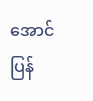အောင် ပြန်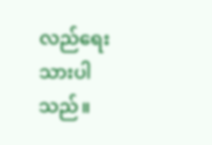လည်ရေးသားပါသည်။